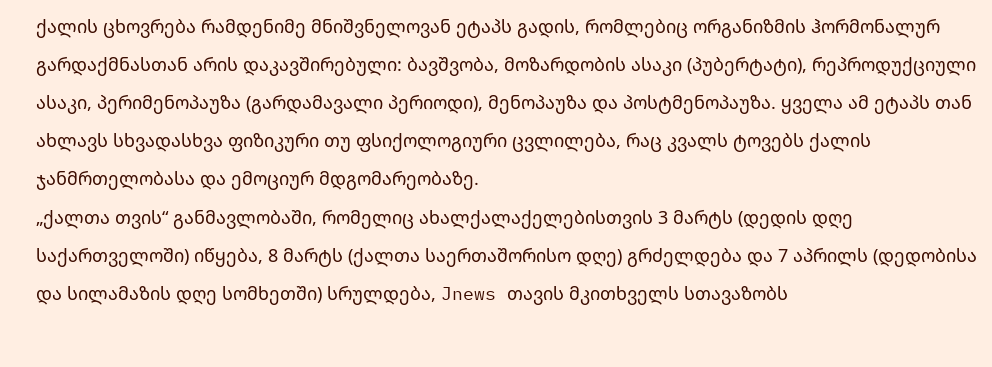ქალის ცხოვრება რამდენიმე მნიშვნელოვან ეტაპს გადის, რომლებიც ორგანიზმის ჰორმონალურ გარდაქმნასთან არის დაკავშირებული: ბავშვობა, მოზარდობის ასაკი (პუბერტატი), რეპროდუქციული ასაკი, პერიმენოპაუზა (გარდამავალი პერიოდი), მენოპაუზა და პოსტმენოპაუზა. ყველა ამ ეტაპს თან ახლავს სხვადასხვა ფიზიკური თუ ფსიქოლოგიური ცვლილება, რაც კვალს ტოვებს ქალის ჯანმრთელობასა და ემოციურ მდგომარეობაზე.
„ქალთა თვის“ განმავლობაში, რომელიც ახალქალაქელებისთვის 3 მარტს (დედის დღე საქართველოში) იწყება, 8 მარტს (ქალთა საერთაშორისო დღე) გრძელდება და 7 აპრილს (დედობისა და სილამაზის დღე სომხეთში) სრულდება, Jnews თავის მკითხველს სთავაზობს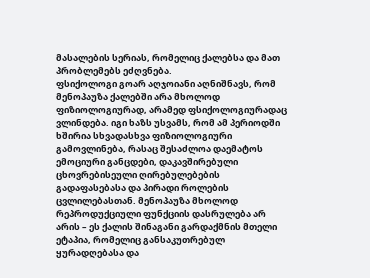მასალების სერიას, რომელიც ქალებსა და მათ პრობლემებს ეძღვნება.
ფსიქოლოგი გოარ აღჯოიანი აღნიშნავს, რომ მენოპაუზა ქალებში არა მხოლოდ ფიზიოლოგიურად, არამედ ფსიქოლოგიურადაც ვლინდება. იგი ხაზს უსვამს, რომ ამ პერიოდში ხშირია სხვადასხვა ფიზიოლოგიური გამოვლინება, რასაც შესაძლოა დაემატოს ემოციური განცდები, დაკავშირებული ცხოვრებისეული ღირებულებების გადაფასებასა და პირადი როლების ცვლილებასთან. მენოპაუზა მხოლოდ რეპროდუქციული ფუნქციის დასრულება არ არის – ეს ქალის შინაგანი გარდაქმნის მთელი ეტაპია, რომელიც განსაკუთრებულ ყურადღებასა და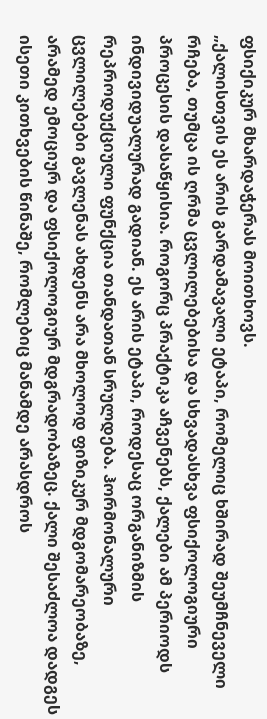ფსიქიკურ მხარდაჭერას მოითხოვს.
„ქალისთვის ეს არის გარდამავალი ეტაპი, რომელიც ხშირად შეუმჩნეველი რჩება, თუმცა ის ღრმა ცვლილებებისა და სხვადასხვა ფსიქოლოგიური პროცესის დასაწყისია. როგორც პრაქტიკა აჩვენებს, ქალები ამ პერიოდს ინდივიდუალურად გადიან. ეს არის ეტაპი, როდესაც ორგანიზმის რეპროდუქციული ფუნქცია თანდათან სრულდება. ჰორმონალური ცვლილებები გავლენას ახდენს არა მხოლოდ ფიზიკურ მდგომარეობაზე, არამედ ემოციურ და ფსიქოლოგიურ მდგრადობაზეც. ქალი შესაძლოა დადგეს ისეთი კითხვების წინაშე, რომლებიც მანამდე არასდროს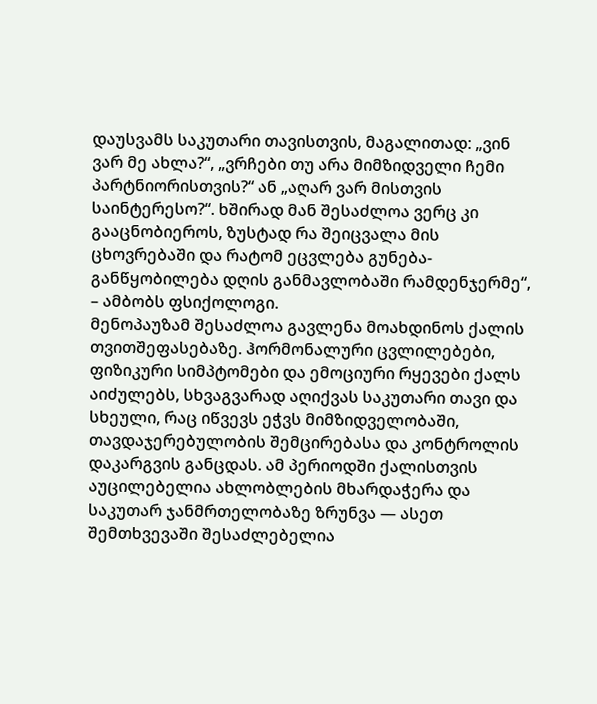დაუსვამს საკუთარი თავისთვის, მაგალითად: „ვინ ვარ მე ახლა?“, „ვრჩები თუ არა მიმზიდველი ჩემი პარტნიორისთვის?“ ან „აღარ ვარ მისთვის საინტერესო?“. ხშირად მან შესაძლოა ვერც კი გააცნობიეროს, ზუსტად რა შეიცვალა მის ცხოვრებაში და რატომ ეცვლება გუნება-განწყობილება დღის განმავლობაში რამდენჯერმე“, – ამბობს ფსიქოლოგი.
მენოპაუზამ შესაძლოა გავლენა მოახდინოს ქალის თვითშეფასებაზე. ჰორმონალური ცვლილებები, ფიზიკური სიმპტომები და ემოციური რყევები ქალს აიძულებს, სხვაგვარად აღიქვას საკუთარი თავი და სხეული, რაც იწვევს ეჭვს მიმზიდველობაში, თავდაჯერებულობის შემცირებასა და კონტროლის დაკარგვის განცდას. ამ პერიოდში ქალისთვის აუცილებელია ახლობლების მხარდაჭერა და საკუთარ ჯანმრთელობაზე ზრუნვა — ასეთ შემთხვევაში შესაძლებელია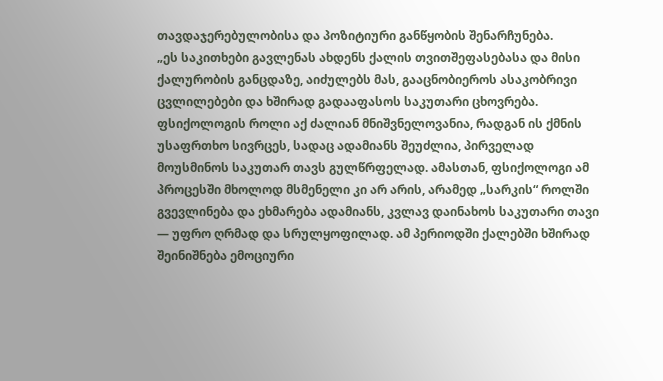თავდაჯერებულობისა და პოზიტიური განწყობის შენარჩუნება.
„ეს საკითხები გავლენას ახდენს ქალის თვითშეფასებასა და მისი ქალურობის განცდაზე, აიძულებს მას, გააცნობიეროს ასაკობრივი ცვლილებები და ხშირად გადააფასოს საკუთარი ცხოვრება. ფსიქოლოგის როლი აქ ძალიან მნიშვნელოვანია, რადგან ის ქმნის უსაფრთხო სივრცეს, სადაც ადამიანს შეუძლია, პირველად მოუსმინოს საკუთარ თავს გულწრფელად. ამასთან, ფსიქოლოგი ამ პროცესში მხოლოდ მსმენელი კი არ არის, არამედ „სარკის“ როლში გვევლინება და ეხმარება ადამიანს, კვლავ დაინახოს საკუთარი თავი — უფრო ღრმად და სრულყოფილად. ამ პერიოდში ქალებში ხშირად შეინიშნება ემოციური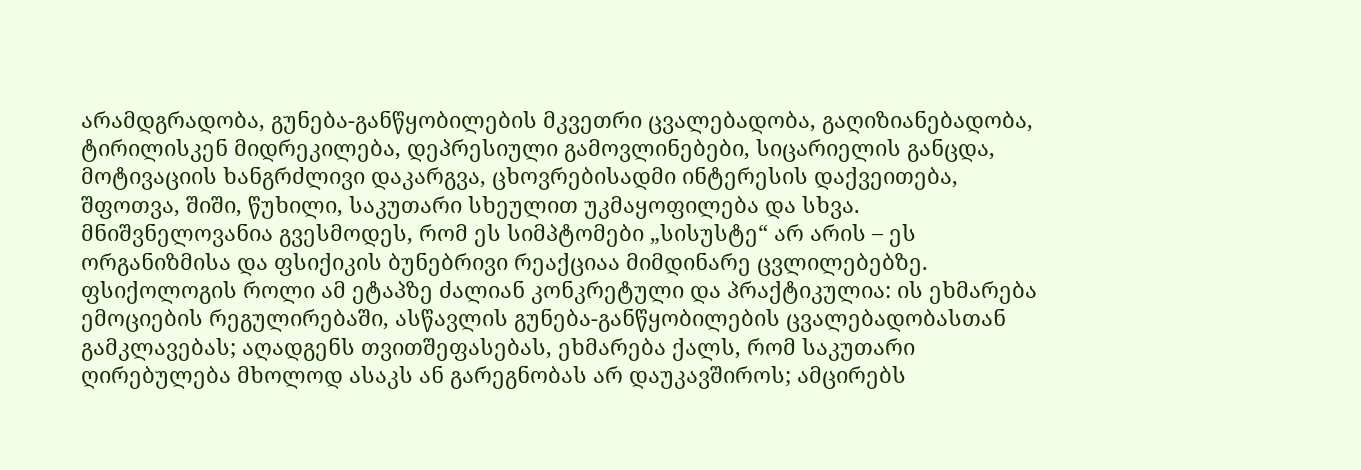არამდგრადობა, გუნება-განწყობილების მკვეთრი ცვალებადობა, გაღიზიანებადობა, ტირილისკენ მიდრეკილება, დეპრესიული გამოვლინებები, სიცარიელის განცდა, მოტივაციის ხანგრძლივი დაკარგვა, ცხოვრებისადმი ინტერესის დაქვეითება, შფოთვა, შიში, წუხილი, საკუთარი სხეულით უკმაყოფილება და სხვა.
მნიშვნელოვანია გვესმოდეს, რომ ეს სიმპტომები „სისუსტე“ არ არის – ეს ორგანიზმისა და ფსიქიკის ბუნებრივი რეაქციაა მიმდინარე ცვლილებებზე. ფსიქოლოგის როლი ამ ეტაპზე ძალიან კონკრეტული და პრაქტიკულია: ის ეხმარება ემოციების რეგულირებაში, ასწავლის გუნება-განწყობილების ცვალებადობასთან გამკლავებას; აღადგენს თვითშეფასებას, ეხმარება ქალს, რომ საკუთარი ღირებულება მხოლოდ ასაკს ან გარეგნობას არ დაუკავშიროს; ამცირებს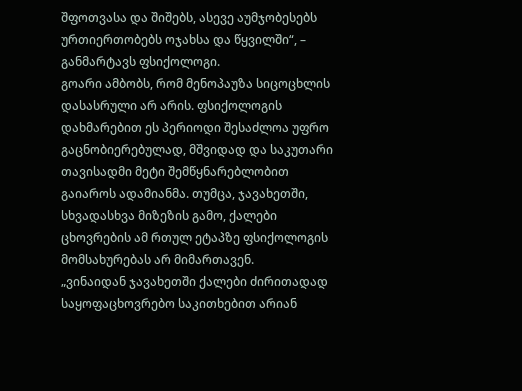შფოთვასა და შიშებს, ასევე აუმჯობესებს ურთიერთობებს ოჯახსა და წყვილში“, – განმარტავს ფსიქოლოგი.
გოარი ამბობს, რომ მენოპაუზა სიცოცხლის დასასრული არ არის. ფსიქოლოგის დახმარებით ეს პერიოდი შესაძლოა უფრო გაცნობიერებულად, მშვიდად და საკუთარი თავისადმი მეტი შემწყნარებლობით გაიაროს ადამიანმა. თუმცა, ჯავახეთში, სხვადასხვა მიზეზის გამო, ქალები ცხოვრების ამ რთულ ეტაპზე ფსიქოლოგის მომსახურებას არ მიმართავენ.
„ვინაიდან ჯავახეთში ქალები ძირითადად საყოფაცხოვრებო საკითხებით არიან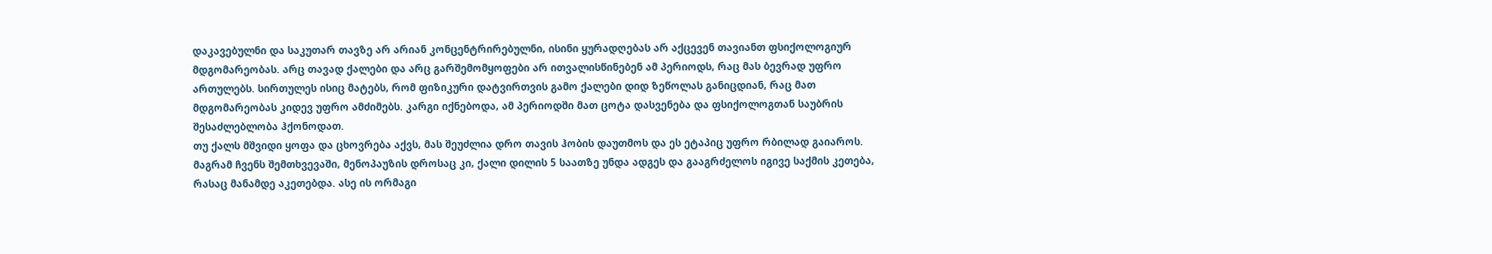დაკავებულნი და საკუთარ თავზე არ არიან კონცენტრირებულნი, ისინი ყურადღებას არ აქცევენ თავიანთ ფსიქოლოგიურ მდგომარეობას. არც თავად ქალები და არც გარშემომყოფები არ ითვალისწინებენ ამ პერიოდს, რაც მას ბევრად უფრო ართულებს. სირთულეს ისიც მატებს, რომ ფიზიკური დატვირთვის გამო ქალები დიდ ზეწოლას განიცდიან, რაც მათ მდგომარეობას კიდევ უფრო ამძიმებს. კარგი იქნებოდა, ამ პერიოდში მათ ცოტა დასვენება და ფსიქოლოგთან საუბრის შესაძლებლობა ჰქონოდათ.
თუ ქალს მშვიდი ყოფა და ცხოვრება აქვს, მას შეუძლია დრო თავის ჰობის დაუთმოს და ეს ეტაპიც უფრო რბილად გაიაროს. მაგრამ ჩვენს შემთხვევაში, მენოპაუზის დროსაც კი, ქალი დილის 5 საათზე უნდა ადგეს და გააგრძელოს იგივე საქმის კეთება, რასაც მანამდე აკეთებდა. ასე ის ორმაგი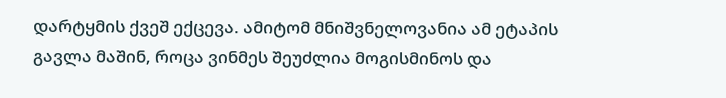დარტყმის ქვეშ ექცევა. ამიტომ მნიშვნელოვანია ამ ეტაპის გავლა მაშინ, როცა ვინმეს შეუძლია მოგისმინოს და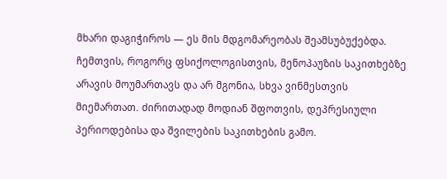მხარი დაგიჭიროს — ეს მის მდგომარეობას შეამსუბუქებდა. ჩემთვის, როგორც ფსიქოლოგისთვის, მენოპაუზის საკითხებზე არავის მოუმართავს და არ მგონია, სხვა ვინმესთვის მიემართათ. ძირითადად მოდიან შფოთვის, დეპრესიული პერიოდებისა და შვილების საკითხების გამო.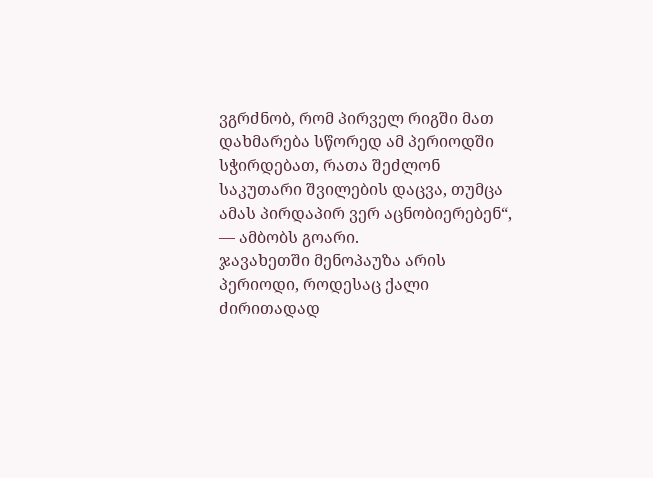ვგრძნობ, რომ პირველ რიგში მათ დახმარება სწორედ ამ პერიოდში სჭირდებათ, რათა შეძლონ საკუთარი შვილების დაცვა, თუმცა ამას პირდაპირ ვერ აცნობიერებენ“, — ამბობს გოარი.
ჯავახეთში მენოპაუზა არის პერიოდი, როდესაც ქალი ძირითადად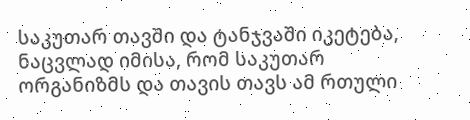საკუთარ თავში და ტანჯვაში იკეტება, ნაცვლად იმისა, რომ საკუთარ ორგანიზმს და თავის თავს ამ რთული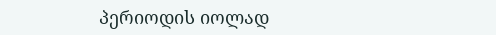პერიოდის იოლად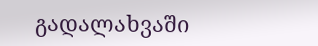გადალახვაში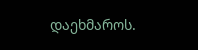დაეხმაროს.